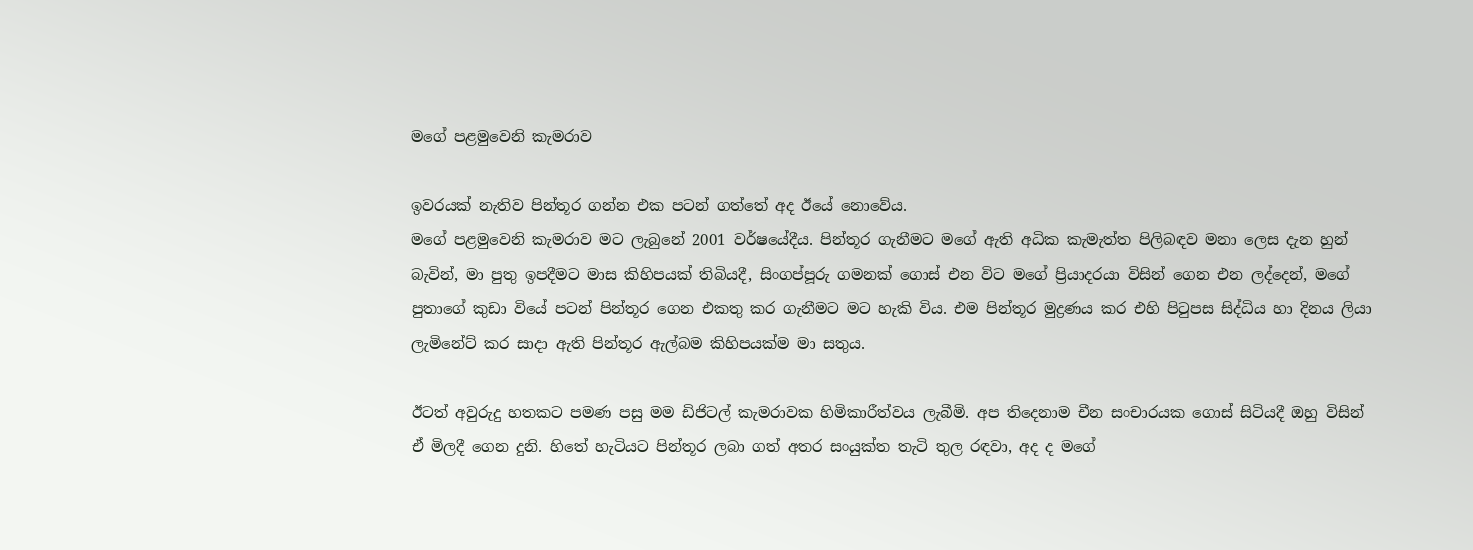මගේ පළමුවෙනි කැමරාව

ඉවරයක් නැතිව පින්තූර ගන්න එක පටන් ගත්තේ අද ඊයේ නොවේය.
මගේ පළමුවෙනි කැමරාව මට ලැබුනේ 2001 වර්ෂයේදීය. පින්තූර ගැනීමට මගේ ඇති අධික කැමැත්ත පිලිබඳව මනා ලෙස දැන හුන් බැවින්, මා පුතු ඉපදීමට මාස කිහිපයක් තිබියදී, සිංගප්පූරු ගමනක් ගොස් එන විට මගේ ප්‍රියාදරයා විසින් ගෙන එන ලද්දෙන්, මගේ පුතාගේ කුඩා වියේ පටන් පින්තූර ගෙන එකතු කර ගැනීමට මට හැකි විය. එම පින්තූර මුද්‍රණය කර එහි පිටුපස සිද්ධිය හා දිනය ලියා ලැමිනේට් කර සාදා ඇති පින්තූර ඇල්බම කිහිපයක්ම මා සතුය.

ඊටත් අවුරුදු හතකට පමණ පසු මම ඩිජිටල් කැමරාවක හිමිකාරීත්වය ලැබීමි. අප තිදෙනාම චීන සංචාරයක ගොස් සිටියදී ඔහු විසින් ඒ මිලදී ගෙන දුනි. හිතේ හැටියට පින්තූර ලබා ගත් අතර සංයුක්ත තැටි තුල රඳවා, අද ද මගේ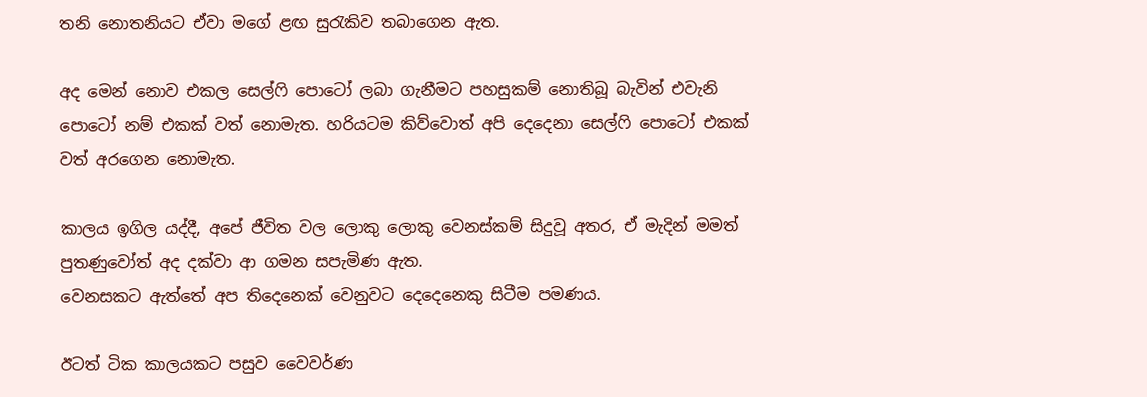තනි නොතනියට ඒවා මගේ ළඟ සුරැකිව තබාගෙන ඇත.

අද මෙන් නොව එකල සෙල්ෆි පොටෝ ලබා ගැනීමට පහසුකම් නොතිබූ බැවින් එවැනි පොටෝ නම් එකක් වත් නොමැත. හරියටම කිව්වොත් අපි දෙදෙනා සෙල්ෆි පොටෝ එකක් වත් අරගෙන නොමැත.

කාලය ඉගිල යද්දී, අපේ ජීවිත වල ලොකු ලොකු වෙනස්‌කම් සිදුවූ අතර, ඒ මැදින් මමත් පුතණුවෝත් අද දක්වා ආ ගමන සපැමිණ ඇත.
වෙනසකට ඇත්තේ අප තිදෙනෙක් වෙනුවට දෙදෙනෙකු සිටීම පමණය.

ඊටත් ටික කාලයකට පසුව වෛවර්ණ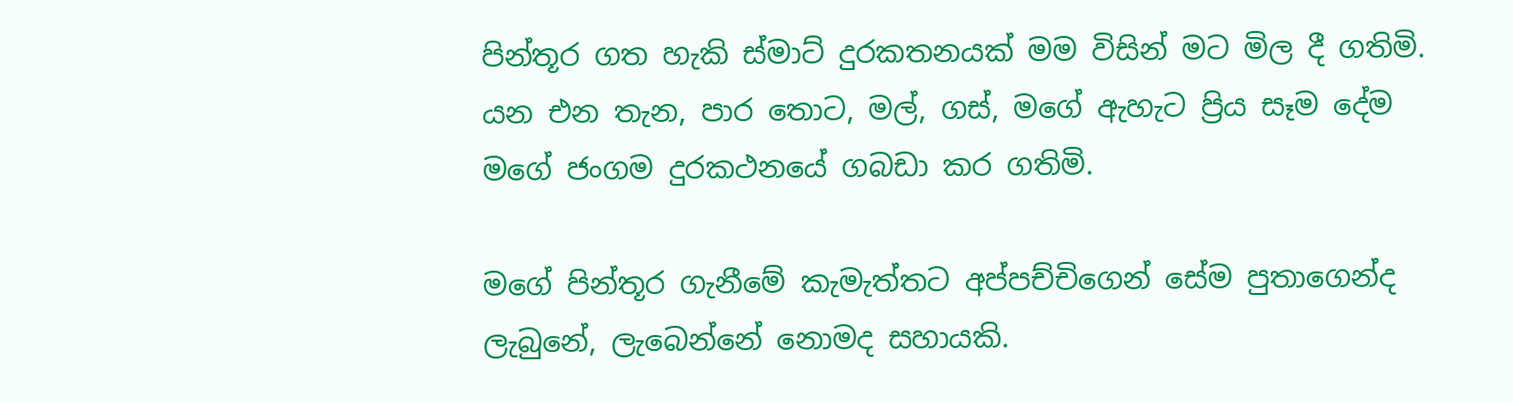පින්තූර ගත හැකි ස්මාට් දුරකතනයක් මම විසින් මට මිල දී ගතිමි. යන එන තැන, පාර තොට, මල්, ගස්, මගේ ඇහැට ප්‍රිය සෑම දේම මගේ ජංගම දුරකථනයේ ගබඩා කර ගතිමි.

මගේ පින්තූර ගැනීමේ කැමැත්තට අප්පච්චිගෙන් සේම පුතාගෙන්ද ලැබුනේ, ලැබෙන්නේ නොමද සහායකි.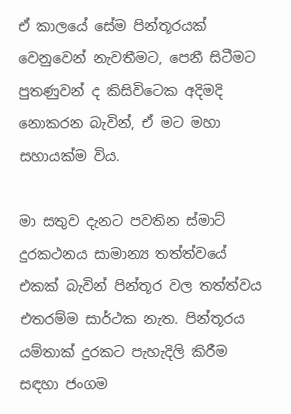ඒ කාලයේ සේම පින්තූරයක් වෙනුවෙන් නැවතීමට, පෙනී සිටීමට පුතණුවන් ද කිසිවිටෙක අදිමදි නොකරන බැවින්, ඒ මට මහා සහායක්ම විය.

මා සතුව දැනට පවතින ස්මාට් දුරකථනය සාමාන්‍ය තත්ත්වයේ එකක් බැවින් පින්තූර වල තත්ත්වය එතරම්ම සාර්ථක නැත. පින්තූරය යම්තාක් දුරකට පැහැදිලි කිරීම සඳහා ජංගම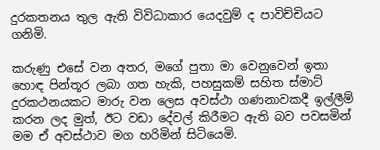දුරකතනය තුල ඇති විවිධාකාර යෙදවුම් ද පාවිච්චියට ගනිමි.

කරුණු එසේ වන අතර, මගේ පුතා මා වෙනුවෙන් ඉතා හොඳ පින්තූර ලබා ගත හැකි, පහසුකම් සහිත ස්මාට් දුරකථනයකට මාරු වන ලෙස අවස්ථා ගණනාවකදී ඉල්ලීම් කරන ලද මුත්, ඊට වඩා දේවල් කිරීමට ඇති බව පවසමින් මම ඒ අවස්ථාව මග හරිමින් සිටියෙමි.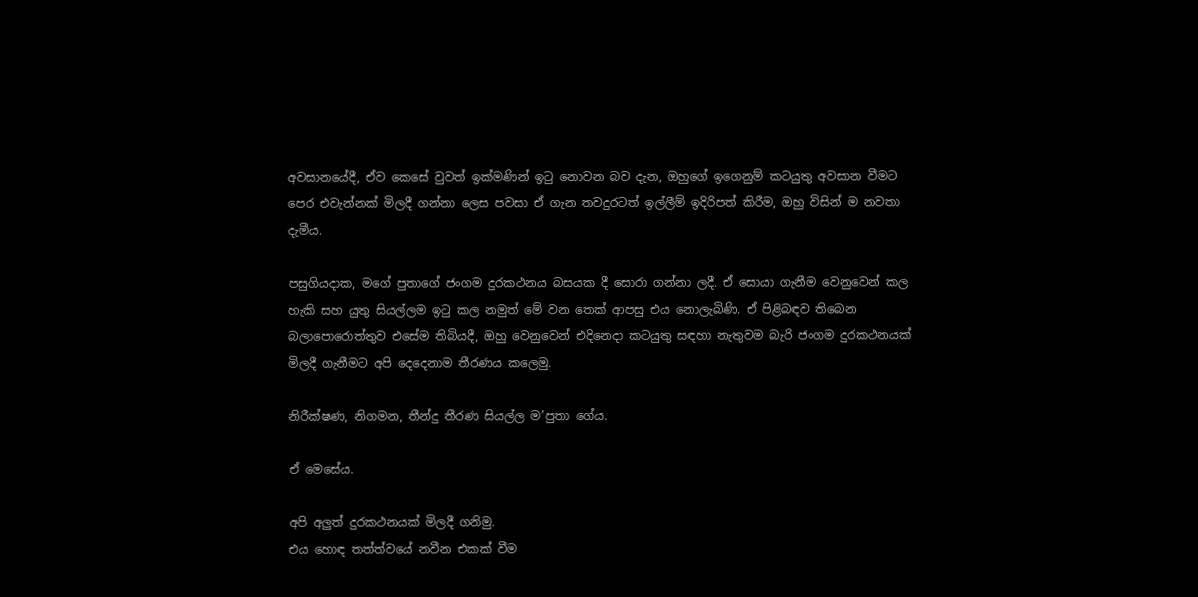අවසානයේදී, ඒව කෙසේ වුවත් ඉක්මණින් ඉටු නොවන බව දැන, ඔහුගේ ඉගෙනුම් කටයුතු අවසාන වීමට පෙර එවැන්නක් මිලදී ගන්නා ලෙස පවසා ඒ ගැන තවදුරටත් ඉල්ලීම් ඉදිරිපත් කිරීම, ඔහු විසින් ම නවතා දැමීය.

පසුගියදාක, මගේ පුතාගේ ජංගම දුරකථනය බසයක දී සොරා ගන්නා ලදී. ඒ සොයා ගැනීම වෙනුවෙන් කල හැකි සහ යුතු සියල්ලම ඉටු කල නමුත් මේ වන තෙක් ආපසු එය නොලැබිණි. ඒ පිළිබඳව තිබෙන බලාපොරොත්තුව එසේම තිබියදී, ඔහු වෙනුවෙන් එදිනෙදා කටයුතු සඳහා නැතුවම බැරි ජංගම දුරකථනයක් මිලදී ගැනීමට අපි දෙදෙනාම තීරණය කලෙමු.

නිරීක්ෂණ, නිගමන, තීන්දු තීරණ සියල්ල ම’පුතා ගේය.

ඒ මෙසේය.

අපි අලුත් දුරකථනයක් මිලදී ගනිමු.
එය හොඳ තත්ත්වයේ නවීන එකක් වීම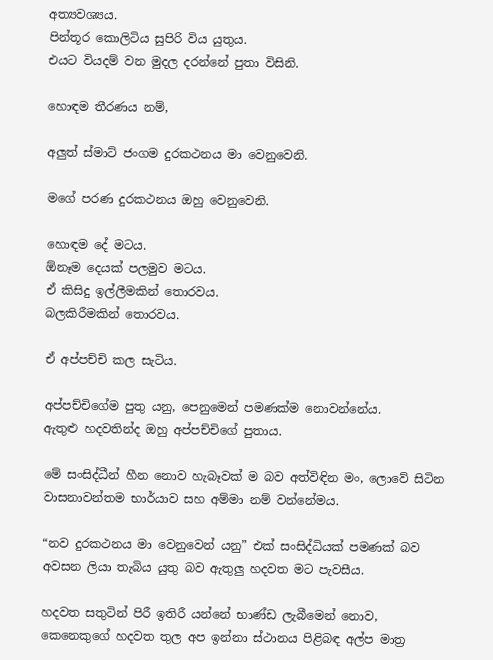අත්‍යවශ්‍යය.
පින්තූර කොලිටිය සුපිරි විය යුතුය.
එයට වියදම් වන මුදල දරන්නේ පුතා විසිනි.

හොඳම තීරණය නම්,

අලුත් ස්මාට් ජංගම දුරකථනය මා වෙනුවෙනි.

මගේ පරණ දුරකථනය ඔහු වෙනුවෙනි.

හොඳම දේ මටය.
ඕනෑම දෙයක් පලමුව මටය.
ඒ කිසිදු ඉල්ලීමකින් තොරවය.
බලකිරීමකින් තොරවය.

ඒ අප්පච්චි කල සැටිය.

අප්පච්චිගේම පුතු යනු, පෙනුමෙන් පමණක්ම නොවන්නේය.
ඇතුළු හදවතින්ද ඔහු අප්පච්චිගේ පුතාය.

මේ සංසිද්ධීන් හීන නොව හැබෑවක් ම බව අත්විඳින මං, ලොවේ සිටින වාසනාවන්තම භාර්යාව සහ අම්මා නම් වන්නේමය.

“නව දුරකථනය මා වෙනුවෙන් යනු” එක් සංසිද්ධියක් පමණක් බව අවසන ලියා තැබිය යුතු බව ඇතුලු හදවත මට පැවසීය.

හදවත සතුටින් පිරී ඉතිරී යන්නේ භාණ්ඩ ලැබීමෙන් නොව, කෙනෙකුගේ හදවත තුල අප ඉන්නා ස්ථානය පිළිබඳ අල්ප මාත්‍ර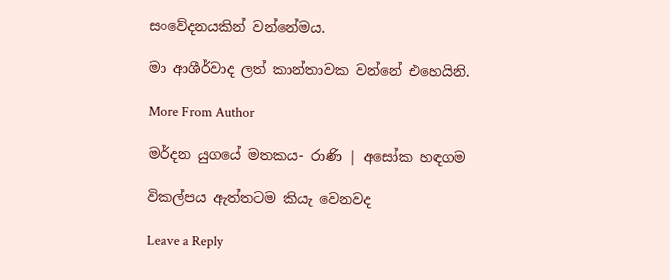සංවේදනයකින් වන්නේමය.

මා ආශීර්වාද ලත් කාන්තාවක වන්නේ එහෙයිනි.

More From Author

මර්දන යුගයේ මතකය- රාණි | අසෝක හඳගම

විකල්පය ඇත්තටම කියැ වෙනවද

Leave a Reply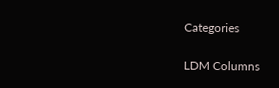Categories

LDM Columns